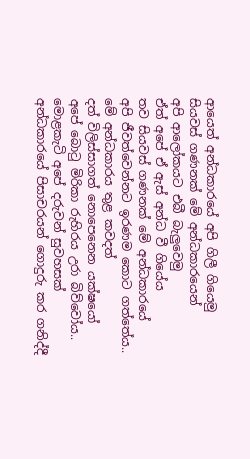ආයෙත් අන්ධකාරයේ අපි ගිලී ගියෙමු
සියවස් ගණනක් මේ අන්ධකාරයෙන්
අපි ආලෝකයට එබී බැලුවෙමු
ඒත් අපේ ඒ ඇස් අන්ධ වී ගියේය
තව සියවස් ගණනක් මේ අන්ධකාරයේ
අපි ජීවත්වෙන්නට ඉරණම කොට ගත්තේය..
මේ අන්ධකාරය තුළ කවදත්
දත් විලිස්සාගත් නොපෙනෙන යක්ෂයෝ
අපේ බොටු මිරිකා රුහිරය උරා බිව්වෝය..
මොළකැටි අපේ දරුවන් සුවහසක්
අන්ධකාරයේ පිසාචරයන් ගොදුරු කර ගනිද්දී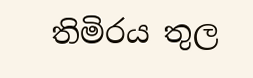තිමිරය තුල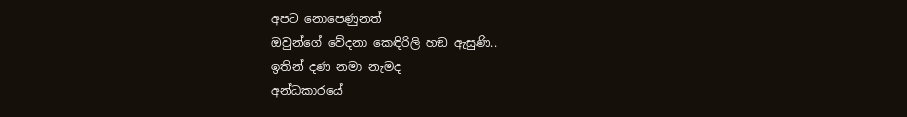අපට නොපෙණුනත්
ඔවුන්ගේ වේදනා කෙඳිරිලි හඞ ඇසුණි..
ඉතින් දණ නමා නැමද
අන්ධකාරයේ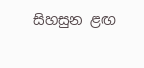සිහසුන ළඟ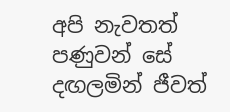අපි නැවතත්
පණුවන් සේ දඟලමින් ජීවත්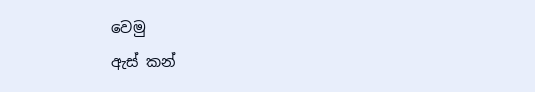වෙමු
ඇස් කන්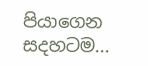පියාගෙන සදහටම...